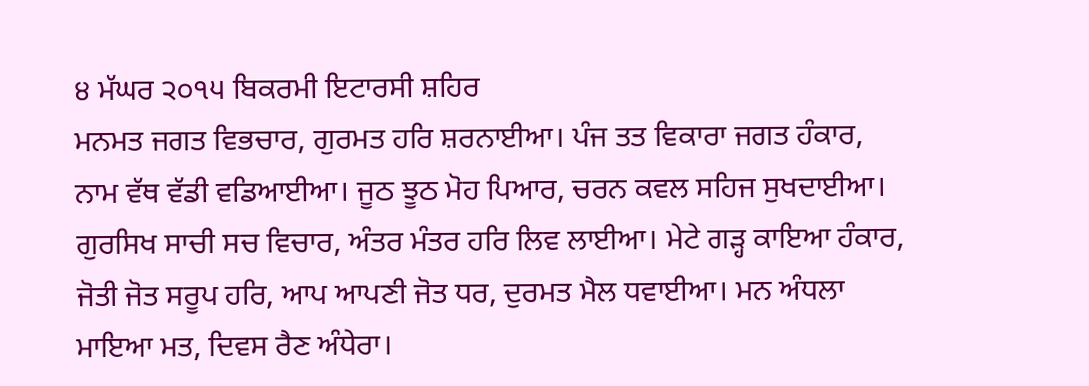੪ ਮੱਘਰ ੨੦੧੫ ਬਿਕਰਮੀ ਇਟਾਰਸੀ ਸ਼ਹਿਰ
ਮਨਮਤ ਜਗਤ ਵਿਭਚਾਰ, ਗੁਰਮਤ ਹਰਿ ਸ਼ਰਨਾਈਆ। ਪੰਜ ਤਤ ਵਿਕਾਰਾ ਜਗਤ ਹੰਕਾਰ, ਨਾਮ ਵੱਥ ਵੱਡੀ ਵਡਿਆਈਆ। ਜੂਠ ਝੂਠ ਮੋਹ ਪਿਆਰ, ਚਰਨ ਕਵਲ ਸਹਿਜ ਸੁਖਦਾਈਆ। ਗੁਰਸਿਖ ਸਾਚੀ ਸਚ ਵਿਚਾਰ, ਅੰਤਰ ਮੰਤਰ ਹਰਿ ਲਿਵ ਲਾਈਆ। ਮੇਟੇ ਗੜ੍ਹ ਕਾਇਆ ਹੰਕਾਰ, ਜੋਤੀ ਜੋਤ ਸਰੂਪ ਹਰਿ, ਆਪ ਆਪਣੀ ਜੋਤ ਧਰ, ਦੁਰਮਤ ਮੈਲ ਧਵਾਈਆ। ਮਨ ਅੰਧਲਾ ਮਾਇਆ ਮਤ, ਦਿਵਸ ਰੈਣ ਅੰਧੇਰਾ।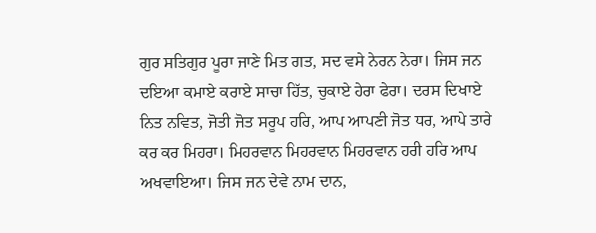ਗੁਰ ਸਤਿਗੁਰ ਪੂਰਾ ਜਾਣੇ ਮਿਤ ਗਤ, ਸਦ ਵਸੇ ਨੇਰਨ ਨੇਰਾ। ਜਿਸ ਜਨ ਦਇਆ ਕਮਾਏ ਕਰਾਏ ਸਾਚਾ ਹਿੱਤ, ਚੁਕਾਏ ਹੇਰਾ ਫੇਰਾ। ਦਰਸ ਦਿਖਾਏ ਨਿਤ ਨਵਿਤ, ਜੋਤੀ ਜੋਤ ਸਰੂਪ ਹਰਿ, ਆਪ ਆਪਣੀ ਜੋਤ ਧਰ, ਆਪੇ ਤਾਰੇ ਕਰ ਕਰ ਮਿਹਰਾ। ਮਿਹਰਵਾਨ ਮਿਹਰਵਾਨ ਮਿਹਰਵਾਨ ਹਰੀ ਹਰਿ ਆਪ ਅਖਵਾਇਆ। ਜਿਸ ਜਨ ਦੇਵੇ ਨਾਮ ਦਾਨ,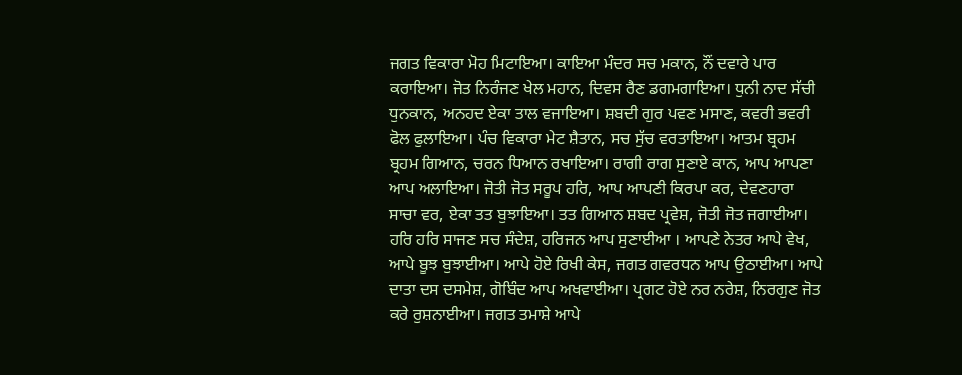ਜਗਤ ਵਿਕਾਰਾ ਮੋਹ ਮਿਟਾਇਆ। ਕਾਇਆ ਮੰਦਰ ਸਚ ਮਕਾਨ, ਨੌਂ ਦਵਾਰੇ ਪਾਰ ਕਰਾਇਆ। ਜੋਤ ਨਿਰੰਜਣ ਖੇਲ ਮਹਾਨ, ਦਿਵਸ ਰੈਣ ਡਗਮਗਾਇਆ। ਧੁਨੀ ਨਾਦ ਸੱਚੀ ਧੁਨਕਾਨ, ਅਨਹਦ ਏਕਾ ਤਾਲ ਵਜਾਇਆ। ਸ਼ਬਦੀ ਗੁਰ ਪਵਣ ਮਸਾਣ, ਕਵਰੀ ਭਵਰੀ ਫੋਲ ਫੁਲਾਇਆ। ਪੰਚ ਵਿਕਾਰਾ ਮੇਟ ਸ਼ੈਤਾਨ, ਸਚ ਸੁੱਚ ਵਰਤਾਇਆ। ਆਤਮ ਬ੍ਰਹਮ ਬ੍ਰਹਮ ਗਿਆਨ, ਚਰਨ ਧਿਆਨ ਰਖਾਇਆ। ਰਾਗੀ ਰਾਗ ਸੁਣਾਏ ਕਾਨ, ਆਪ ਆਪਣਾ ਆਪ ਅਲਾਇਆ। ਜੋਤੀ ਜੋਤ ਸਰੂਪ ਹਰਿ, ਆਪ ਆਪਣੀ ਕਿਰਪਾ ਕਰ, ਦੇਵਣਹਾਰਾ ਸਾਚਾ ਵਰ, ਏਕਾ ਤਤ ਬੁਝਾਇਆ। ਤਤ ਗਿਆਨ ਸ਼ਬਦ ਪ੍ਰਵੇਸ਼, ਜੋਤੀ ਜੋਤ ਜਗਾਈਆ। ਹਰਿ ਹਰਿ ਸਾਜਣ ਸਚ ਸੰਦੇਸ਼, ਹਰਿਜਨ ਆਪ ਸੁਣਾਈਆ । ਆਪਣੇ ਨੇਤਰ ਆਪੇ ਵੇਖ, ਆਪੇ ਬੂਝ ਬੁਝਾਈਆ। ਆਪੇ ਹੋਏ ਰਿਖੀ ਕੇਸ, ਜਗਤ ਗਵਰਧਨ ਆਪ ਉਠਾਈਆ। ਆਪੇ ਦਾਤਾ ਦਸ ਦਸਮੇਸ਼, ਗੋਬਿੰਦ ਆਪ ਅਖਵਾਈਆ। ਪ੍ਰਗਟ ਹੋਏ ਨਰ ਨਰੇਸ਼, ਨਿਰਗੁਣ ਜੋਤ ਕਰੇ ਰੁਸ਼ਨਾਈਆ। ਜਗਤ ਤਮਾਸ਼ੇ ਆਪੇ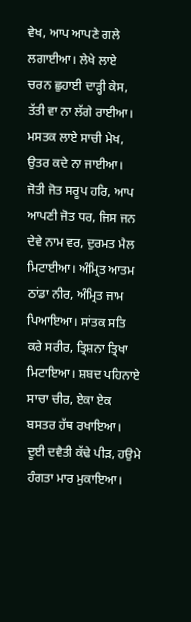ਵੇਖ, ਆਪ ਆਪਣੇ ਗਲੇ ਲਗਾਈਆ। ਲੇਖੇ ਲਾਏ ਚਰਨ ਛੁਹਾਈ ਦਾੜ੍ਹੀ ਕੇਸ, ਤੱਤੀ ਵਾ ਨਾ ਲੱਗੇ ਰਾਈਆ। ਮਸਤਕ ਲਾਏ ਸਾਚੀ ਮੇਖ, ਉਤਰ ਕਦੇ ਨਾ ਜਾਈਆ। ਜੋਤੀ ਜੋਤ ਸਰੂਪ ਹਰਿ, ਆਪ ਆਪਣੀ ਜੋਤ ਧਰ, ਜਿਸ ਜਨ ਦੇਵੇ ਨਾਮ ਵਰ, ਦੁਰਮਤ ਮੈਲ ਮਿਟਾਈਆ। ਅੰਮ੍ਰਿਤ ਆਤਮ ਠਾਂਡਾ ਨੀਰ, ਅੰਮ੍ਰਿਤ ਜਾਮ ਪਿਆਇਆ। ਸਾਂਤਕ ਸਤਿ ਕਰੇ ਸਰੀਰ, ਤ੍ਰਿਸ਼ਨਾ ਤ੍ਰਿਖਾ ਮਿਟਾਇਆ। ਸ਼ਬਦ ਪਹਿਨਾਏ ਸਾਚਾ ਚੀਰ, ਏਕਾ ਏਕ ਬਸਤਰ ਹੱਥ ਰਖਾਇਆ। ਦੂਈ ਦਵੈਤੀ ਕੱਢੇ ਪੀੜ, ਹਉਮੇ ਹੰਗਤਾ ਮਾਰ ਮੁਕਾਇਆ।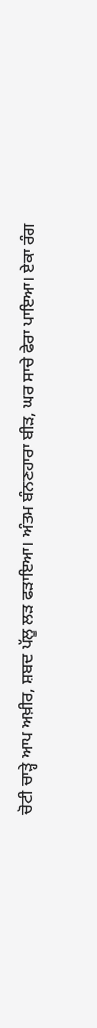ਚੋਟੀ ਚਾੜ੍ਹੇ ਆਪ ਅਖ਼ੀਰ, ਸ਼ਬਦ ਪੱਲੂ ਲੜ ਫੜਾਇਆ। ਅੰਤਮ ਬੰਨਣਹਾਰਾ ਬੀੜ, ਘਰ ਸਾਚੇ ਫੇਰਾ ਪਾਇਆ। ਏਕਾ ਰੰਗ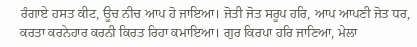ਰੰਗਾਏ ਹਸਤ ਕੀਟ, ਊਚ ਨੀਚ ਆਪ ਹੋ ਜਾਇਆ। ਜੋਤੀ ਜੋਤ ਸਰੂਪ ਹਰਿ, ਆਪ ਆਪਣੀ ਜੋਤ ਧਰ, ਕਰਤਾ ਕਰਨੇਹਾਰ ਕਰਨੀ ਕਿਰਤ ਰਿਹਾ ਕਮਾਇਆ। ਗੁਰ ਕਿਰਪਾ ਹਰਿ ਜਾਣਿਆ, ਮੇਲਾ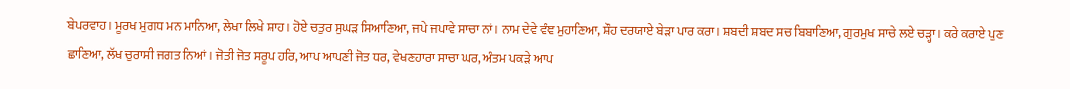ਬੇਪਰਵਾਹ। ਮੂਰਖ ਮੁਗਧ ਮਨ ਮਾਨਿਆ, ਲੇਖਾ ਲਿਖੇ ਸ਼ਾਹ। ਹੋਏ ਚਤੁਰ ਸੁਘੜ ਸਿਆਣਿਆ, ਜਪੇ ਜਪਾਵੇ ਸਾਚਾ ਨਾਂ। ਨਾਮ ਦੇਵੇ ਵੰਞ ਮੁਹਾਣਿਆ, ਸ਼ੌਹ ਦਰਯਾਏ ਬੇੜਾ ਪਾਰ ਕਰਾ। ਸ਼ਬਦੀ ਸ਼ਬਦ ਸਚ ਬਿਬਾਣਿਆ, ਗੁਰਮੁਖ ਸਾਚੇ ਲਏ ਚੜ੍ਹਾ। ਕਰੇ ਕਰਾਏ ਪੁਣ ਛਾਣਿਆ, ਲੱਖ ਚੁਰਾਸੀ ਜਗਤ ਨਿਆਂ। ਜੋਤੀ ਜੋਤ ਸਰੂਪ ਹਰਿ, ਆਪ ਆਪਣੀ ਜੋਤ ਧਰ, ਵੇਖਣਹਾਰਾ ਸਾਚਾ ਘਰ, ਅੰਤਮ ਪਕੜੇ ਆਪ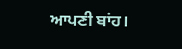ਆਪਣੀ ਬਾਂਹ।